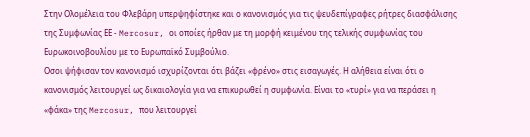Στην Ολομέλεια του Φλεβάρη υπερψηφίστηκε και ο κανονισμός για τις ψευδεπίγραφες ρήτρες διασφάλισης της Συμφωνίας ΕΕ - Mercosur, οι οποίες ήρθαν με τη μορφή κειμένου της τελικής συμφωνίας του Ευρωκοινοβουλίου με το Ευρωπαϊκό Συμβούλιο.
Οσοι ψήφισαν τον κανονισμό ισχυρίζονται ότι βάζει «φρένο» στις εισαγωγές. Η αλήθεια είναι ότι ο κανονισμός λειτουργεί ως δικαιολογία για να επικυρωθεί η συμφωνία. Είναι το «τυρί» για να περάσει η «φάκα» της Mercosur, που λειτουργεί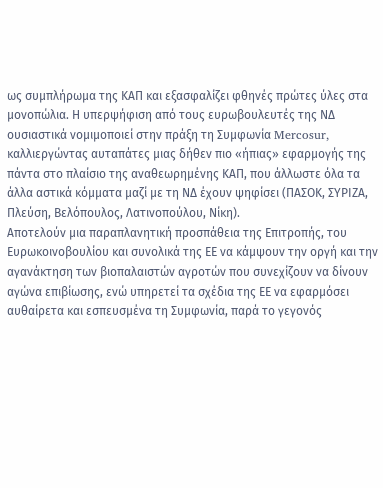ως συμπλήρωμα της ΚΑΠ και εξασφαλίζει φθηνές πρώτες ύλες στα μονοπώλια. Η υπερψήφιση από τους ευρωβουλευτές της ΝΔ ουσιαστικά νομιμοποιεί στην πράξη τη Συμφωνία Mercosur, καλλιεργώντας αυταπάτες μιας δήθεν πιο «ήπιας» εφαρμογής της πάντα στο πλαίσιο της αναθεωρημένης ΚΑΠ, που άλλωστε όλα τα άλλα αστικά κόμματα μαζί με τη ΝΔ έχουν ψηφίσει (ΠΑΣΟΚ, ΣΥΡΙΖΑ, Πλεύση, Βελόπουλος, Λατινοπούλου, Νίκη).
Αποτελούν μια παραπλανητική προσπάθεια της Επιτροπής, του Ευρωκοινοβουλίου και συνολικά της ΕΕ να κάμψουν την οργή και την αγανάκτηση των βιοπαλαιστών αγροτών που συνεχίζουν να δίνουν αγώνα επιβίωσης, ενώ υπηρετεί τα σχέδια της ΕΕ να εφαρμόσει αυθαίρετα και εσπευσμένα τη Συμφωνία, παρά το γεγονός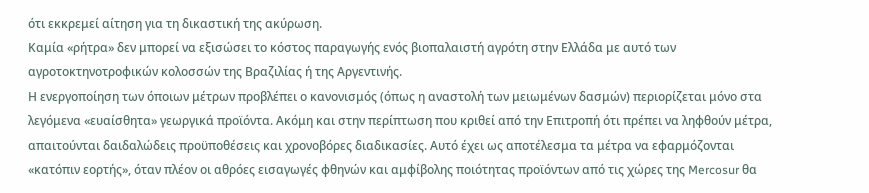ότι εκκρεμεί αίτηση για τη δικαστική της ακύρωση.
Καμία «ρήτρα» δεν μπορεί να εξισώσει το κόστος παραγωγής ενός βιοπαλαιστή αγρότη στην Ελλάδα με αυτό των αγροτοκτηνοτροφικών κολοσσών της Βραζιλίας ή της Αργεντινής.
Η ενεργοποίηση των όποιων μέτρων προβλέπει ο κανονισμός (όπως η αναστολή των μειωμένων δασμών) περιορίζεται μόνο στα λεγόμενα «ευαίσθητα» γεωργικά προϊόντα. Ακόμη και στην περίπτωση που κριθεί από την Επιτροπή ότι πρέπει να ληφθούν μέτρα, απαιτούνται δαιδαλώδεις προϋποθέσεις και χρονοβόρες διαδικασίες. Αυτό έχει ως αποτέλεσμα τα μέτρα να εφαρμόζονται «κατόπιν εορτής», όταν πλέον οι αθρόες εισαγωγές φθηνών και αμφίβολης ποιότητας προϊόντων από τις χώρες της Mercosur θα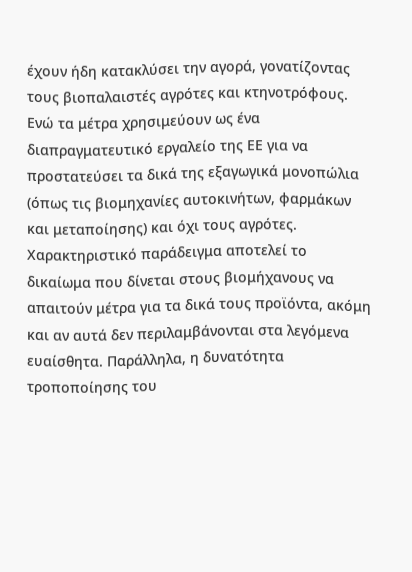έχουν ήδη κατακλύσει την αγορά, γονατίζοντας τους βιοπαλαιστές αγρότες και κτηνοτρόφους.
Ενώ τα μέτρα χρησιμεύουν ως ένα διαπραγματευτικό εργαλείο της ΕΕ για να προστατεύσει τα δικά της εξαγωγικά μονοπώλια (όπως τις βιομηχανίες αυτοκινήτων, φαρμάκων και μεταποίησης) και όχι τους αγρότες. Χαρακτηριστικό παράδειγμα αποτελεί το δικαίωμα που δίνεται στους βιομήχανους να απαιτούν μέτρα για τα δικά τους προϊόντα, ακόμη και αν αυτά δεν περιλαμβάνονται στα λεγόμενα ευαίσθητα. Παράλληλα, η δυνατότητα τροποποίησης του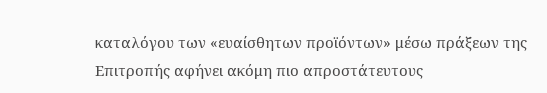καταλόγου των «ευαίσθητων προϊόντων» μέσω πράξεων της Επιτροπής αφήνει ακόμη πιο απροστάτευτους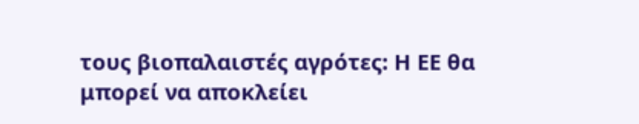τους βιοπαλαιστές αγρότες: Η ΕΕ θα μπορεί να αποκλείει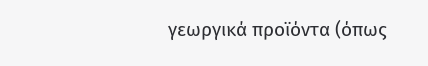γεωργικά προϊόντα (όπως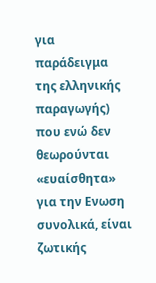για παράδειγμα της ελληνικής παραγωγής) που ενώ δεν θεωρούνται «ευαίσθητα» για την Ενωση συνολικά, είναι ζωτικής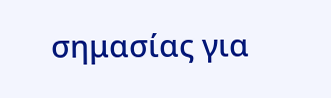σημασίας για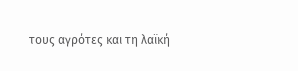τους αγρότες και τη λαϊκή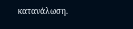κατανάλωση.